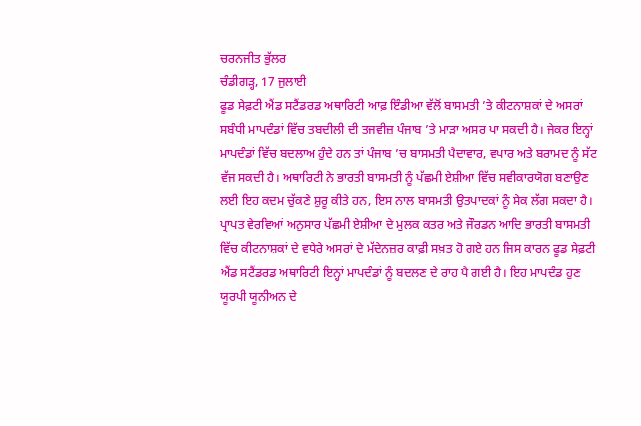ਚਰਨਜੀਤ ਭੁੱਲਰ
ਚੰਡੀਗੜ੍ਹ, 17 ਜੁਲਾਈ
ਫੂਡ ਸੇਫ਼ਟੀ ਐਂਡ ਸਟੈਂਡਰਡ ਅਥਾਰਿਟੀ ਆਫ਼ ਇੰਡੀਆ ਵੱਲੋਂ ਬਾਸਮਤੀ ’ਤੇ ਕੀਟਨਾਸ਼ਕਾਂ ਦੇ ਅਸਰਾਂ ਸਬੰਧੀ ਮਾਪਦੰਡਾਂ ਵਿੱਚ ਤਬਦੀਲੀ ਦੀ ਤਜਵੀਜ਼ ਪੰਜਾਬ ’ਤੇ ਮਾੜਾ ਅਸਰ ਪਾ ਸਕਦੀ ਹੈ। ਜੇਕਰ ਇਨ੍ਹਾਂ ਮਾਪਦੰਡਾਂ ਵਿੱਚ ਬਦਲਾਅ ਹੁੰਦੇ ਹਨ ਤਾਂ ਪੰਜਾਬ ’ਚ ਬਾਸਮਤੀ ਪੈਦਾਵਾਰ, ਵਪਾਰ ਅਤੇ ਬਰਾਮਦ ਨੂੰ ਸੱਟ ਵੱਜ ਸਕਦੀ ਹੈ। ਅਥਾਰਿਟੀ ਨੇ ਭਾਰਤੀ ਬਾਸਮਤੀ ਨੂੰ ਪੱਛਮੀ ਏਸ਼ੀਆ ਵਿੱਚ ਸਵੀਕਾਰਯੋਗ ਬਣਾਉਣ ਲਈ ਇਹ ਕਦਮ ਚੁੱਕਣੇ ਸ਼ੁਰੂ ਕੀਤੇ ਹਨ, ਇਸ ਨਾਲ ਬਾਸਮਤੀ ਉਤਪਾਦਕਾਂ ਨੂੰ ਸੇਕ ਲੱਗ ਸਕਦਾ ਹੈ।
ਪ੍ਰਾਪਤ ਵੇਰਵਿਆਂ ਅਨੁਸਾਰ ਪੱਛਮੀ ਏਸ਼ੀਆ ਦੇ ਮੁਲਕ ਕਤਰ ਅਤੇ ਜੌਰਡਨ ਆਦਿ ਭਾਰਤੀ ਬਾਸਮਤੀ ਵਿੱਚ ਕੀਟਨਾਸ਼ਕਾਂ ਦੇ ਵਧੇਰੇ ਅਸਰਾਂ ਦੇ ਮੱਦੇਨਜ਼ਰ ਕਾਫ਼ੀ ਸਖ਼ਤ ਹੋ ਗਏ ਹਨ ਜਿਸ ਕਾਰਨ ਫੂਡ ਸੇਫ਼ਟੀ ਐਂਡ ਸਟੈਂਡਰਡ ਅਥਾਰਿਟੀ ਇਨ੍ਹਾਂ ਮਾਪਦੰਡਾਂ ਨੂੰ ਬਦਲਣ ਦੇ ਰਾਹ ਪੈ ਗਈ ਹੈ। ਇਹ ਮਾਪਦੰਡ ਹੁਣ ਯੂਰਪੀ ਯੂਨੀਅਨ ਦੇ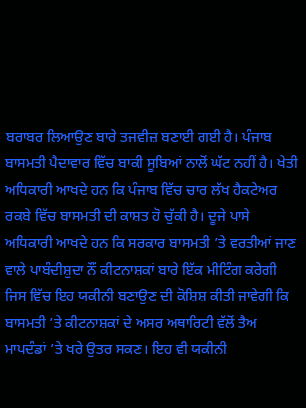ਬਰਾਬਰ ਲਿਆਉਣ ਬਾਰੇ ਤਜਵੀਜ਼ ਬਣਾਈ ਗਈ ਹੈ। ਪੰਜਾਬ ਬਾਸਮਤੀ ਪੈਦਾਵਾਰ ਵਿੱਚ ਬਾਕੀ ਸੂਬਿਆਂ ਨਾਲੋਂ ਘੱਟ ਨਹੀਂ ਹੈ। ਖੇਤੀ ਅਧਿਕਾਰੀ ਆਖਦੇ ਹਨ ਕਿ ਪੰਜਾਬ ਵਿੱਚ ਚਾਰ ਲੱਖ ਹੈਕਟੇਅਰ ਰਕਬੇ ਵਿੱਚ ਬਾਸਮਤੀ ਦੀ ਕਾਸ਼ਤ ਹੋ ਚੁੱਕੀ ਹੈ। ਦੂਜੇ ਪਾਸੇ ਅਧਿਕਾਰੀ ਆਖਦੇ ਹਨ ਕਿ ਸਰਕਾਰ ਬਾਸਮਤੀ ’ਤੇ ਵਰਤੀਆਂ ਜਾਣ ਵਾਲੇ ਪਾਬੰਦੀਸ਼ੁਦਾ ਨੌਂ ਕੀਟਨਾਸ਼ਕਾਂ ਬਾਰੇ ਇੱਕ ਮੀਟਿੰਗ ਕਰੇਗੀ ਜਿਸ ਵਿੱਚ ਇਹ ਯਕੀਨੀ ਬਣਾਉਣ ਦੀ ਕੋਸ਼ਿਸ਼ ਕੀਤੀ ਜਾਵੇਗੀ ਕਿ ਬਾਸਮਤੀ ’ਤੇ ਕੀਟਨਾਸ਼ਕਾਂ ਦੇ ਅਸਰ ਅਥਾਰਿਟੀ ਵੱਲੋਂ ਤੈਅ ਮਾਪਦੰਡਾਂ ’ਤੇ ਖਰੇ ਉਤਰ ਸਕਣ। ਇਹ ਵੀ ਯਕੀਨੀ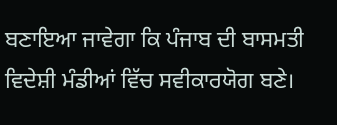ਬਣਾਇਆ ਜਾਵੇਗਾ ਕਿ ਪੰਜਾਬ ਦੀ ਬਾਸਮਤੀ ਵਿਦੇਸ਼ੀ ਮੰਡੀਆਂ ਵਿੱਚ ਸਵੀਕਾਰਯੋਗ ਬਣੇ।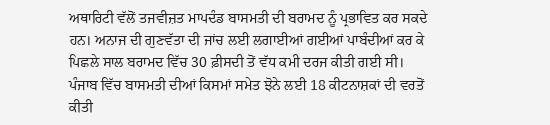ਅਥਾਰਿਟੀ ਵੱਲੋਂ ਤਜਵੀਜ਼ਤ ਮਾਪਦੰਡ ਬਾਸਮਤੀ ਦੀ ਬਰਾਮਦ ਨੂੰ ਪ੍ਰਭਾਵਿਤ ਕਰ ਸਕਦੇ ਹਨ। ਅਨਾਜ ਦੀ ਗੁਣਵੱਤਾ ਦੀ ਜਾਂਚ ਲਈ ਲਗਾਈਆਂ ਗਈਆਂ ਪਾਬੰਦੀਆਂ ਕਰ ਕੇ ਪਿਛਲੇ ਸਾਲ ਬਰਾਮਦ ਵਿੱਚ 30 ਫ਼ੀਸਦੀ ਤੋਂ ਵੱਧ ਕਮੀ ਦਰਜ ਕੀਤੀ ਗਈ ਸੀ। ਪੰਜਾਬ ਵਿੱਚ ਬਾਸਮਤੀ ਦੀਆਂ ਕਿਸਮਾਂ ਸਮੇਤ ਝੋਨੇ ਲਈ 18 ਕੀਟਨਾਸ਼ਕਾਂ ਦੀ ਵਰਤੋਂ ਕੀਤੀ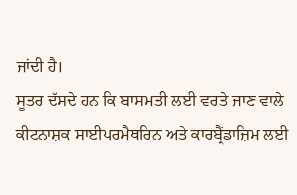ਜਾਂਦੀ ਹੈ।
ਸੂਤਰ ਦੱਸਦੇ ਹਨ ਕਿ ਬਾਸਮਤੀ ਲਈ ਵਰਤੇ ਜਾਣ ਵਾਲੇ ਕੀਟਨਾਸ਼ਕ ਸਾਈਪਰਮੈਥਰਿਨ ਅਤੇ ਕਾਰਬ੍ਰੈਂਡਾਜ਼ਿਮ ਲਈ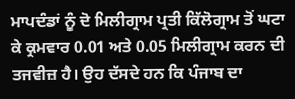ਮਾਪਦੰਡਾਂ ਨੂੰ ਦੋ ਮਿਲੀਗ੍ਰਾਮ ਪ੍ਰਤੀ ਕਿੱਲੋਗ੍ਰਾਮ ਤੋਂ ਘਟਾ ਕੇ ਕ੍ਰਮਵਾਰ 0.01 ਅਤੇ 0.05 ਮਿਲੀਗ੍ਰਾਮ ਕਰਨ ਦੀ ਤਜਵੀਜ਼ ਹੈ। ਉਹ ਦੱਸਦੇ ਹਨ ਕਿ ਪੰਜਾਬ ਦਾ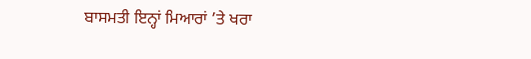ਬਾਸਮਤੀ ਇਨ੍ਹਾਂ ਮਿਆਰਾਂ ’ਤੇ ਖਰਾ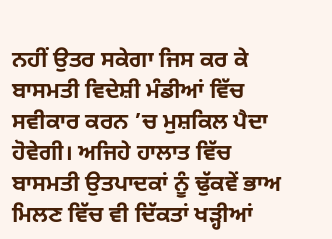ਨਹੀਂ ਉਤਰ ਸਕੇਗਾ ਜਿਸ ਕਰ ਕੇ ਬਾਸਮਤੀ ਵਿਦੇਸ਼ੀ ਮੰਡੀਆਂ ਵਿੱਚ ਸਵੀਕਾਰ ਕਰਨ ’ਚ ਮੁਸ਼ਕਿਲ ਪੈਦਾ ਹੋਵੇਗੀ। ਅਜਿਹੇ ਹਾਲਾਤ ਵਿੱਚ ਬਾਸਮਤੀ ਉਤਪਾਦਕਾਂ ਨੂੰ ਢੁੱਕਵੇਂ ਭਾਅ ਮਿਲਣ ਵਿੱਚ ਵੀ ਦਿੱਕਤਾਂ ਖੜ੍ਹੀਆਂ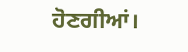ਹੋਣਗੀਆਂ।